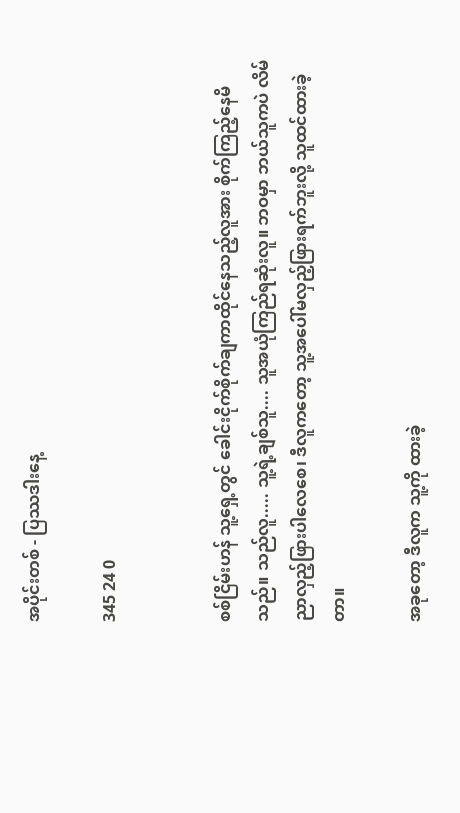အပိုင်းတစ် - ပြဿဒါးနေ့

345 24 0


စစ်ငြိမ်းဟန် သူ့ရှေ့တွင် ခေါင်းငိုက်စိုက်ချကာထိုင်နေသည့်လူအား စိုက်ကြည့်နေမိသည်။ သည်လူ..... သူ့ရဲ့ချစ်သူ.... သူအယုံကြည်ရဆုံးလူ။ ဘဝမှာ ဘယ်သူကပဲ လိမ်ညာလှည့်ဖြားပါလေစေ၊ ဒီလူကတော့ သူ့အပေါ်မလှည့်ဖြားရက်ဘူးလို့ သူထင်ထားခဲ့တာ။

အခုတော့ ဒီလူက သူ့ကို ထားခဲ့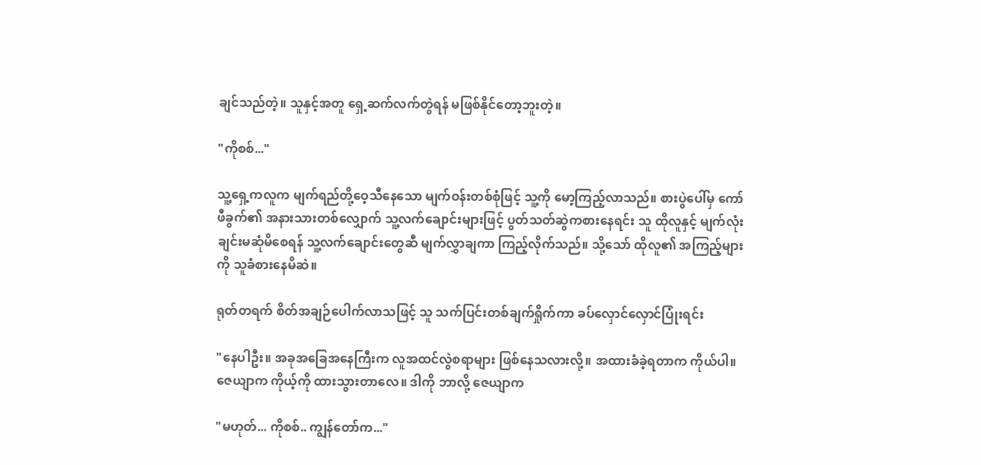ချင်သည်တဲ့။ သူနှင့်အတူ ရှေ့ဆက်လက်တွဲရန် မဖြစ်နိုင်တော့ဘူးတဲ့။

"ကိုစစ်..."

သူ့ရှေ့ကလူက မျက်ရည်တို့ဝေ့သီနေသော မျက်ဝန်းတစ်စုံဖြင့် သူ့ကို မော့ကြည့်လာသည်။ စားပွဲပေါ်မှ ကော်ဖီခွက်၏ အနားသားတစ်လျှောက် သူ့လက်ချောင်းများဖြင့် ပွတ်သတ်ဆွဲကစားနေရင်း သူ ထိုလူနှင့် မျက်လုံးချင်းမဆုံမိစေရန် သူ့လက်ချောင်းတွေဆီ မျက်လွှာချကာ ကြည့်လိုက်သည်။ သို့သော် ထိုလူ၏ အကြည့်များကို သူခံစားနေမိဆဲ။

ရုတ်တရက် စိတ်အချဉ်ပေါက်လာသဖြင့် သူ သက်ပြင်းတစ်ချက်ရှိုက်ကာ ခပ်လှောင်လှောင်ပြုံးရင်း

"နေပါဦး။ အခုအခြေအနေကြီးက လူအထင်လွဲစရာများ ဖြစ်နေသလားလို့။ အထားခံခဲ့ရတာက ကိုယ်ပါ။ ဇေယျာက ကိုယ့်ကို ထားသွားတာလေ။ ဒါကို ဘာလို့ ဇေယျာက

"မဟုတ်... ကိုစစ်.. ကျွန်တော်က..."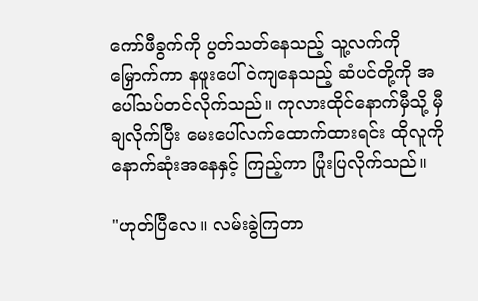ကော်ဖီခွက်ကို ပွတ်သတ်နေသည့် သူ့လက်ကိုမြှောက်ကာ နဖူးပေါ်ဝဲကျနေသည့် ဆံပင်တို့ကို အပေါ်သပ်တင်လိုက်သည်။ ကုလားထိုင်နောက်မှီသို့ မှီချလိုက်ပြီး မေးပေါ်လက်ထောက်ထားရင်း ထိုလူကို နောက်ဆုံးအနေနှင့် ကြည့်ကာ ပြုံးပြလိုက်သည်။

"ဟုတ်ပြီလေ။ လမ်းခွဲကြတာ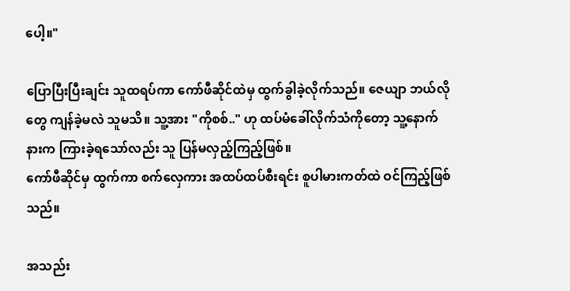ပေါ့။"

ပြောပြီးပြီးချင်း သူထရပ်ကာ ကော်ဖီဆိုင်ထဲမှ ထွက်ခွါခဲ့လိုက်သည်။ ဇေယျာ ဘယ်လိုတွေ ကျန်ခဲ့မလဲ သူမသိ။ သူ့အား "ကိုစစ်.." ဟု ထပ်မံခေါ်လိုက်သံကိုတော့ သူ့နောက်နားက ကြားခဲ့ရသော်လည်း သူ ပြန်မလှည့်ကြည့်ဖြစ်။
ကော်ဖီဆိုင်မှ ထွက်ကာ စက်လှေကား အထပ်ထပ်စီးရင်း စူပါမားကတ်ထဲ ဝင်ကြည့်ဖြစ်သည်။

အသည်း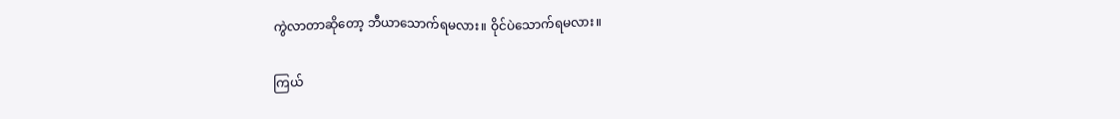ကွဲလာတာဆိုတော့ ဘီယာသောက်ရမလား။ ဝိုင်ပဲသောက်ရမလား။

ကြယ်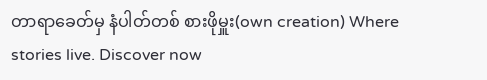တာရာခေတ်မှ နံပါတ်တစ် စားဖိုမှူး(own creation) Where stories live. Discover now